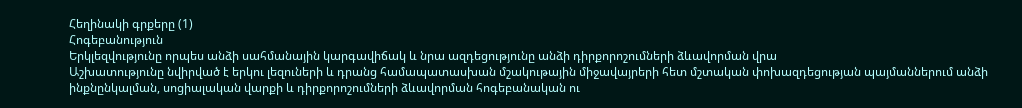Հեղինակի գրքերը (1)
Հոգեբանություն
Երկլեզվությունը որպես անձի սահմանային կարգավիճակ և նրա ազդեցությունը անձի դիրքորոշումների ձևավորման վրա
Աշխատությունը նվիրված է երկու լեզուների և դրանց համապատասխան մշակութային միջավայրերի հետ մշտական փոխազդեցության պայմաններում անձի ինքնընկալման, սոցիալական վարքի և դիրքորոշումների ձևավորման հոգեբանական ու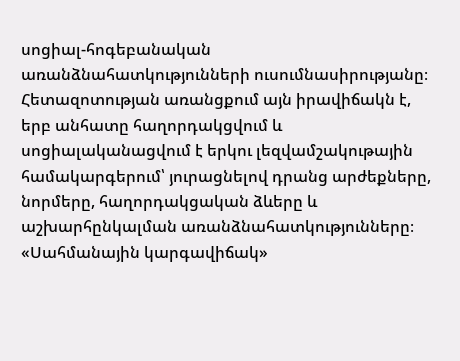սոցիալ-հոգեբանական առանձնահատկությունների ուսումնասիրությանը։ Հետազոտության առանցքում այն իրավիճակն է, երբ անհատը հաղորդակցվում և սոցիալականացվում է երկու լեզվամշակութային համակարգերում՝ յուրացնելով դրանց արժեքները, նորմերը, հաղորդակցական ձևերը և աշխարհընկալման առանձնահատկությունները։ «Սահմանային կարգավիճակ»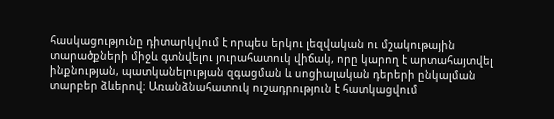հասկացությունը դիտարկվում է որպես երկու լեզվական ու մշակութային տարածքների միջև գտնվելու յուրահատուկ վիճակ, որը կարող է արտահայտվել ինքնության, պատկանելության զգացման և սոցիալական դերերի ընկալման տարբեր ձևերով։ Առանձնահատուկ ուշադրություն է հատկացվում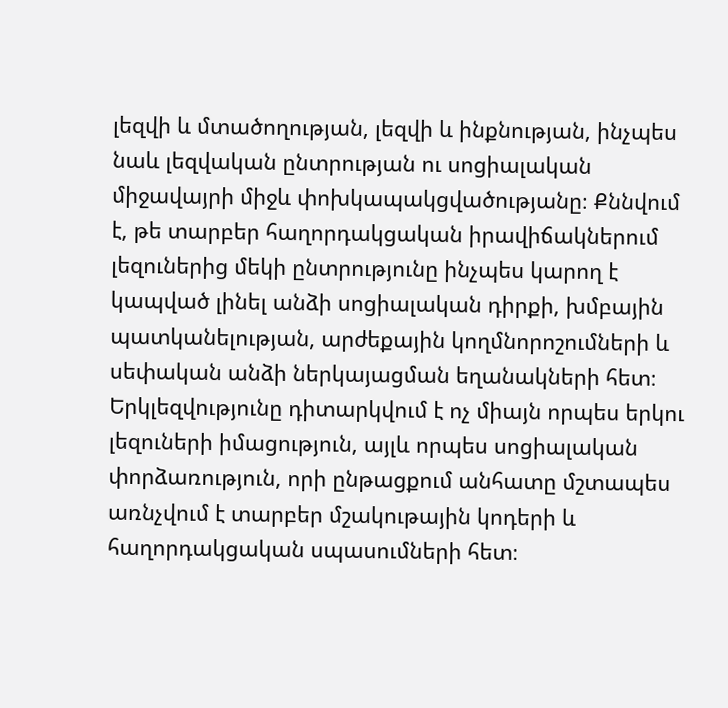լեզվի և մտածողության, լեզվի և ինքնության, ինչպես նաև լեզվական ընտրության ու սոցիալական միջավայրի միջև փոխկապակցվածությանը։ Քննվում է, թե տարբեր հաղորդակցական իրավիճակներում լեզուներից մեկի ընտրությունը ինչպես կարող է կապված լինել անձի սոցիալական դիրքի, խմբային պատկանելության, արժեքային կողմնորոշումների և սեփական անձի ներկայացման եղանակների հետ։ Երկլեզվությունը դիտարկվում է ոչ միայն որպես երկու լեզուների իմացություն, այլև որպես սոցիալական փորձառություն, որի ընթացքում անհատը մշտապես առնչվում է տարբեր մշակութային կոդերի և հաղորդակցական սպասումների հետ։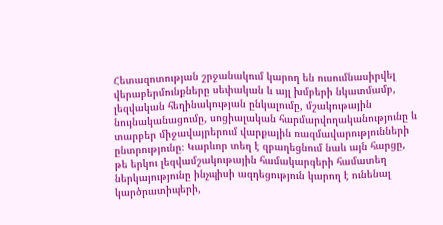Հետազոտության շրջանակում կարող են ուսումնասիրվել վերաբերմունքները սեփական և այլ խմբերի նկատմամբ, լեզվական հեղինակության ընկալումը, մշակութային նույնականացումը, սոցիալական հարմարվողականությունը և տարբեր միջավայրերում վարքային ռազմավարությունների ընտրությունը։ Կարևոր տեղ է զբաղեցնում նաև այն հարցը, թե երկու լեզվամշակութային համակարգերի համատեղ ներկայությունը ինչպիսի ազդեցություն կարող է ունենալ կարծրատիպերի,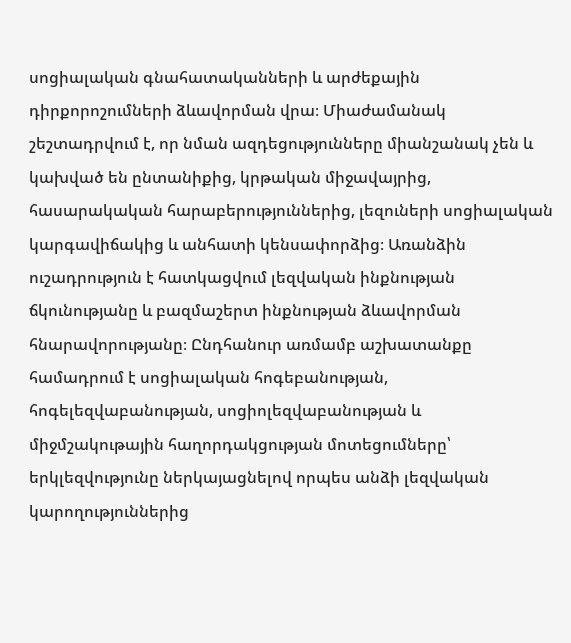սոցիալական գնահատականների և արժեքային դիրքորոշումների ձևավորման վրա։ Միաժամանակ շեշտադրվում է, որ նման ազդեցությունները միանշանակ չեն և կախված են ընտանիքից, կրթական միջավայրից, հասարակական հարաբերություններից, լեզուների սոցիալական կարգավիճակից և անհատի կենսափորձից։ Առանձին ուշադրություն է հատկացվում լեզվական ինքնության ճկունությանը և բազմաշերտ ինքնության ձևավորման հնարավորությանը։ Ընդհանուր առմամբ աշխատանքը համադրում է սոցիալական հոգեբանության, հոգելեզվաբանության, սոցիոլեզվաբանության և միջմշակութային հաղորդակցության մոտեցումները՝ երկլեզվությունը ներկայացնելով որպես անձի լեզվական կարողություններից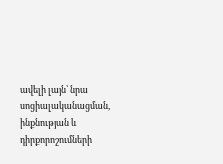ավելի լայն՝ նրա սոցիալականացման, ինքնության և դիրքորոշումների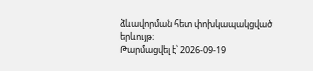ձևավորման հետ փոխկապակցված երևույթ։
Թարմացվել է՝ 2026-09-19